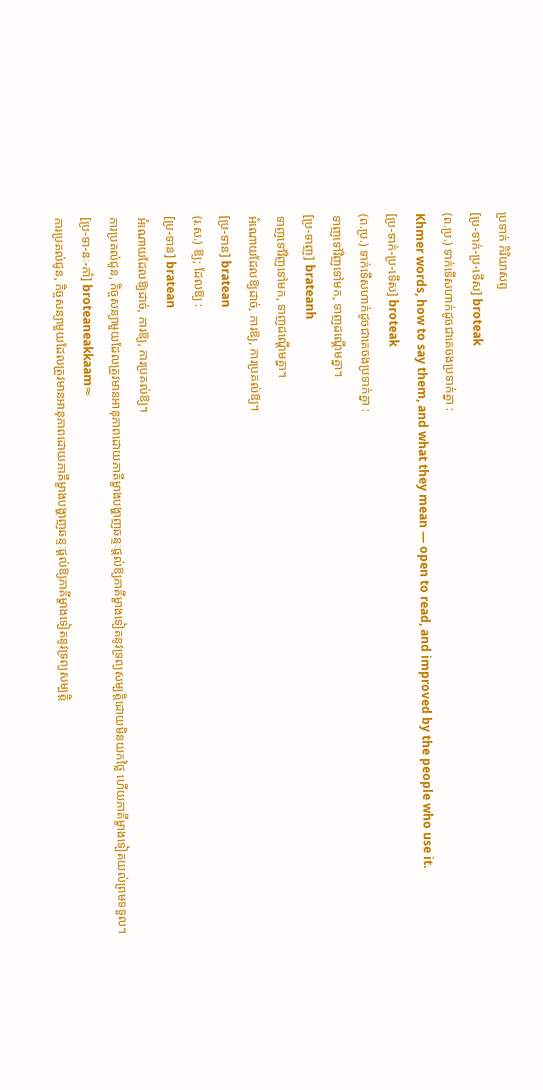ប្រទាក់ កិរិយាសព្ទ
[ប្រ-ទាក់-ប្រ-ទើស] broteak
(ព.ប្រ.) ទាក់ទើសហាក់ដូចជាគេចងប្រទាក់គ្នា :
Khmer words, how to say them, and what they mean — open to read, and improved by the people who use it.
[ប្រ-ទាក់-ប្រ-ទើស] broteak
(ព.ប្រ.) ទាក់ទើសហាក់ដូចជាគេចងប្រទាក់គ្នា :
ទាញទៅវិញទៅមក, ទាញដណ្ដើមគ្នា។
[ប្រ-ទាញ] brateanh
ទាញទៅវិញទៅមក, ទាញដណ្ដើមគ្នា។
អំណោយដែលឱ្យដាច់, ការឱ្យ, ការប្រគល់ឱ្យ។
[ប្រ-ទាន] bratean
(រ.ស.) ឱ្យ; ដែលឱ្យ :
[ប្រ-ទាន] bratean
អំណោយដែលឱ្យដាច់, ការឱ្យ, ការប្រគល់ឱ្យ។
ការប្រគល់ជូន, កិច្ចសន្យាមួយដែលត្រូវមានអានុភាពដោយភាគីម្ខាងបង្ហាញឆន្ទៈផ្ដល់ឱ្យភាគីម្ខាងទៀតនូវទ្រព្យសម្បត្តិដោយមិនយកថ្លៃ ហើយភាគីម្ខាងទៀតយល់ព្រមទទួល។
[ប្រ-ទា-នៈ-កាំ] broteaneakkaam≈
ការប្រគល់ជូន, កិច្ចសន្យាមួយដែលត្រូវមានអានុភាពដោយភាគីម្ខាងបង្ហាញឆន្ទៈផ្ដល់ឱ្យភាគីម្ខាងទៀតនូវទ្រព្យសម្បត្តិ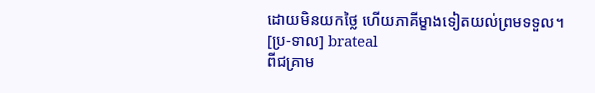ដោយមិនយកថ្លៃ ហើយភាគីម្ខាងទៀតយល់ព្រមទទួល។
[ប្រ-ទាល] brateal
ពីជគ្រាម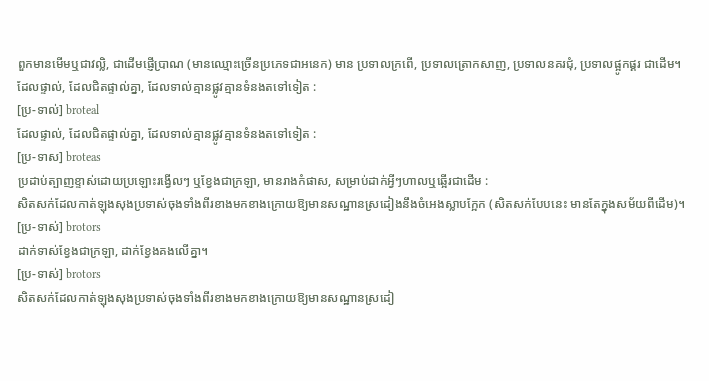ពួកមានមើមឬជាវល្លិ, ជាដើមផ្ញើប្រាណ (មានឈ្មោះច្រើនប្រភេទជាអនេក) មាន ប្រទាលក្រពើ, ប្រទាលត្រោកសាញ, ប្រទាលនគរជុំ, ប្រទាលផ្អូកផ្គរ ជាដើម។
ដែលផ្ទាល់, ដែលជិតផ្ទាល់គ្នា, ដែលទាល់គ្មានផ្លូវគ្មានទំនងតទៅទៀត :
[ប្រ-ទាល់] broteal
ដែលផ្ទាល់, ដែលជិតផ្ទាល់គ្នា, ដែលទាល់គ្មានផ្លូវគ្មានទំនងតទៅទៀត :
[ប្រ-ទាស] broteas
ប្រដាប់ត្បាញខ្ទាស់ដោយប្រឡោះរង្វើលៗ ឬខ្វែងជាក្រឡា, មានរាងកំផាស, សម្រាប់ដាក់អ្វីៗហាលឬឆ្អើរជាដើម :
សិតសក់ដែលកាត់ឡុងសុងប្រទាស់ចុងទាំងពីរខាងមកខាងក្រោយឱ្យមានសណ្ឋានស្រដៀងនឹងចំអេងស្លាបក្អែក (សិតសក់បែបនេះ មានតែក្នុងសម័យពីដើម)។
[ប្រ-ទាស់] brotors
ដាក់ទាស់ខ្វែងជាក្រឡា, ដាក់ខ្វែងគងលើគ្នា។
[ប្រ-ទាស់] brotors
សិតសក់ដែលកាត់ឡុងសុងប្រទាស់ចុងទាំងពីរខាងមកខាងក្រោយឱ្យមានសណ្ឋានស្រដៀ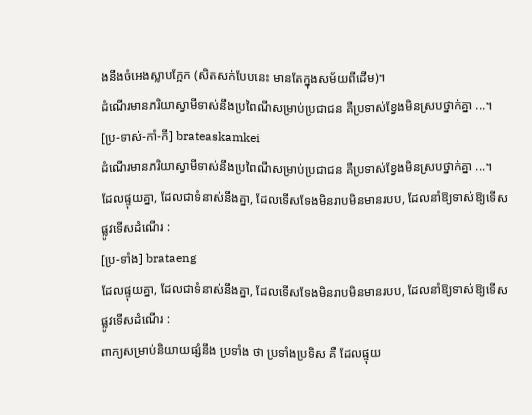ងនឹងចំអេងស្លាបក្អែក (សិតសក់បែបនេះ មានតែក្នុងសម័យពីដើម)។
ដំណើរមានភរិយាស្វាមីទាស់នឹងប្រពៃណីសម្រាប់ប្រជាជន គឺប្រទាស់ខ្វែងមិនស្របថ្នាក់គ្នា ...។
[ប្រ-ទាស់-កាំ-កី] brateaskamkei
ដំណើរមានភរិយាស្វាមីទាស់នឹងប្រពៃណីសម្រាប់ប្រជាជន គឺប្រទាស់ខ្វែងមិនស្របថ្នាក់គ្នា ...។
ដែលផ្ទុយគ្នា, ដែលជាទំនាស់នឹងគ្នា, ដែលទើសទែងមិនរាបមិនមានរបប, ដែលនាំឱ្យទាស់ឱ្យទើសផ្លូវទើសដំណើរ :
[ប្រ-ទាំង] brataeng
ដែលផ្ទុយគ្នា, ដែលជាទំនាស់នឹងគ្នា, ដែលទើសទែងមិនរាបមិនមានរបប, ដែលនាំឱ្យទាស់ឱ្យទើសផ្លូវទើសដំណើរ :
ពាក្យសម្រាប់និយាយផ្សំនឹង ប្រទាំង ថា ប្រទាំងប្រទិស គឺ ដែលផ្ទុយ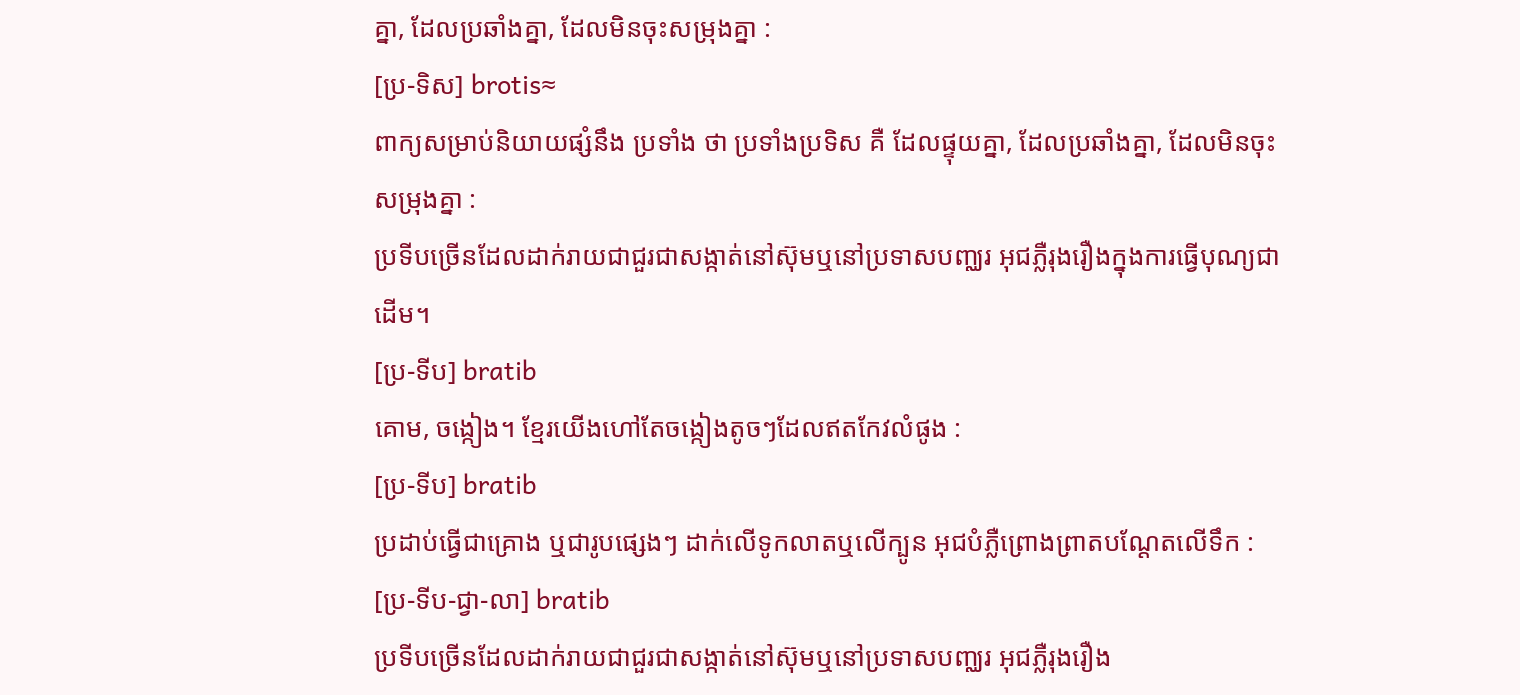គ្នា, ដែលប្រឆាំងគ្នា, ដែលមិនចុះសម្រុងគ្នា :
[ប្រ-ទិស] brotis≈
ពាក្យសម្រាប់និយាយផ្សំនឹង ប្រទាំង ថា ប្រទាំងប្រទិស គឺ ដែលផ្ទុយគ្នា, ដែលប្រឆាំងគ្នា, ដែលមិនចុះសម្រុងគ្នា :
ប្រទីបច្រើនដែលដាក់រាយជាជួរជាសង្កាត់នៅស៊ុមឬនៅប្រទាសបញ្ឈរ អុជភ្លឺរុងរឿងក្នុងការធ្វើបុណ្យជាដើម។
[ប្រ-ទីប] bratib
គោម, ចង្កៀង។ ខ្មែរយើងហៅតែចង្កៀងតូចៗដែលឥតកែវលំផូង :
[ប្រ-ទីប] bratib
ប្រដាប់ធ្វើជាគ្រោង ឬជារូបផ្សេងៗ ដាក់លើទូកលាតឬលើក្បូន អុជបំភ្លឺព្រោងព្រាតបណ្ដែតលើទឹក :
[ប្រ-ទីប-ជ្វា-លា] bratib
ប្រទីបច្រើនដែលដាក់រាយជាជួរជាសង្កាត់នៅស៊ុមឬនៅប្រទាសបញ្ឈរ អុជភ្លឺរុងរឿង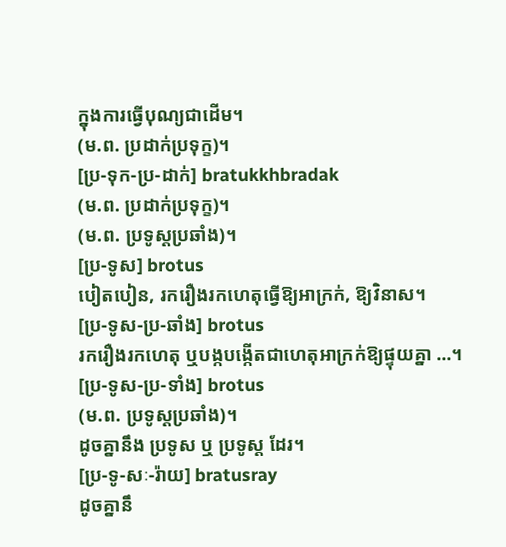ក្នុងការធ្វើបុណ្យជាដើម។
(ម.ព. ប្រដាក់ប្រទុក្ខ)។
[ប្រ-ទុក-ប្រ-ដាក់] bratukkhbradak
(ម.ព. ប្រដាក់ប្រទុក្ខ)។
(ម.ព. ប្រទូស្តប្រឆាំង)។
[ប្រ-ទូស] brotus
បៀតបៀន, រករឿងរកហេតុធ្វើឱ្យអាក្រក់, ឱ្យវិនាស។
[ប្រ-ទូស-ប្រ-ឆាំង] brotus
រករឿងរកហេតុ ឬបង្កបង្កើតជាហេតុអាក្រក់ឱ្យផ្ទុយគ្នា ...។
[ប្រ-ទូស-ប្រ-ទាំង] brotus
(ម.ព. ប្រទូស្តប្រឆាំង)។
ដូចគ្នានឹង ប្រទូស ឬ ប្រទូស្ត ដែរ។
[ប្រ-ទូ-សៈ-រ៉ាយ] bratusray
ដូចគ្នានឹ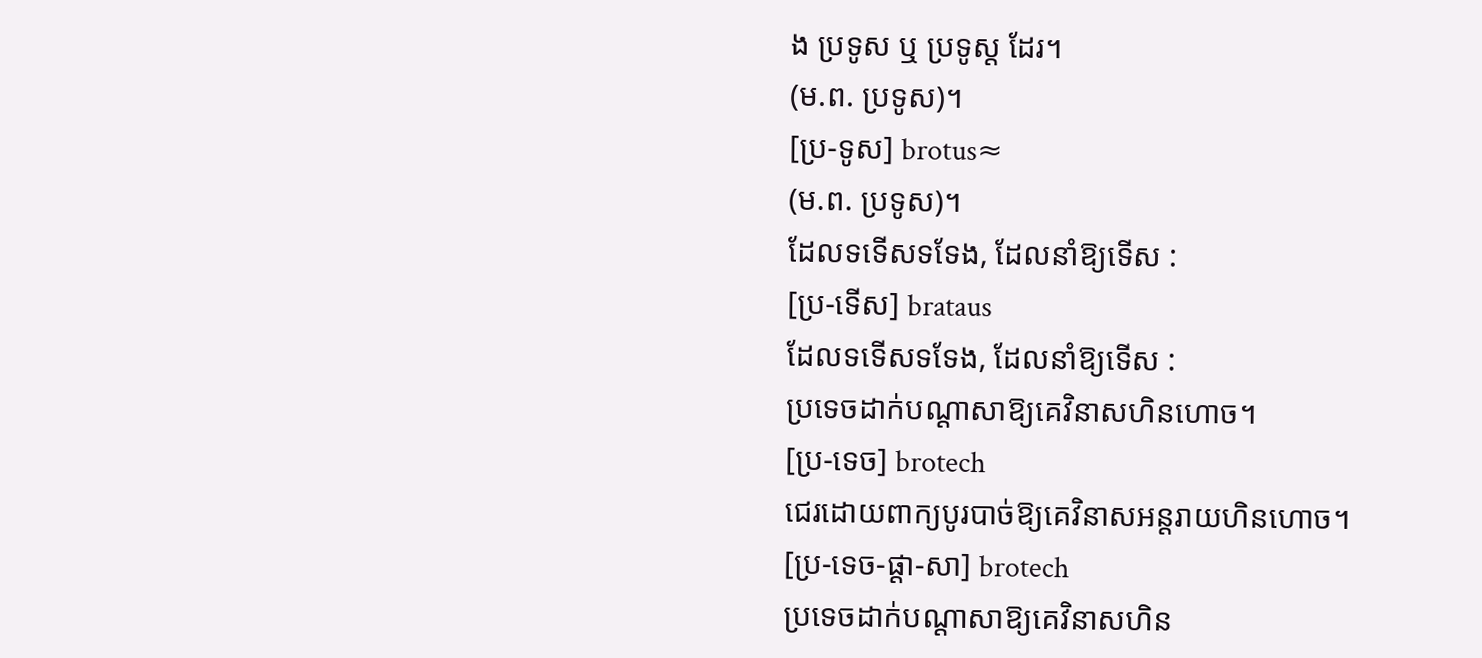ង ប្រទូស ឬ ប្រទូស្ត ដែរ។
(ម.ព. ប្រទូស)។
[ប្រ-ទូស] brotus≈
(ម.ព. ប្រទូស)។
ដែលទទើសទទែង, ដែលនាំឱ្យទើស :
[ប្រ-ទើស] brataus
ដែលទទើសទទែង, ដែលនាំឱ្យទើស :
ប្រទេចដាក់បណ្ដាសាឱ្យគេវិនាសហិនហោច។
[ប្រ-ទេច] brotech
ជេរដោយពាក្យបូរបាច់ឱ្យគេវិនាសអន្តរាយហិនហោច។
[ប្រ-ទេច-ផ្ដា-សា] brotech
ប្រទេចដាក់បណ្ដាសាឱ្យគេវិនាសហិន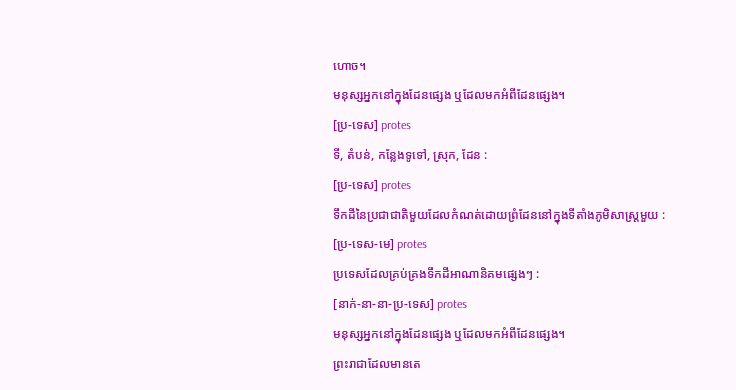ហោច។
មនុស្សអ្នកនៅក្នុងដែនផ្សេង ឬដែលមកអំពីដែនផ្សេង។
[ប្រ-ទេស] protes
ទី, តំបន់, កន្លែងទូទៅ, ស្រុក, ដែន :
[ប្រ-ទេស] protes
ទឹកដីនៃប្រជាជាតិមួយដែលកំណត់ដោយព្រំដែននៅក្នុងទីតាំងភូមិសាស្ត្រមួយ :
[ប្រ-ទេស-មេ] protes
ប្រទេសដែលគ្រប់គ្រងទឹកដីអាណានិគមផ្សេងៗ :
[នាក់-នា-នា-ប្រ-ទេស] protes
មនុស្សអ្នកនៅក្នុងដែនផ្សេង ឬដែលមកអំពីដែនផ្សេង។
ព្រះរាជាដែលមានតេ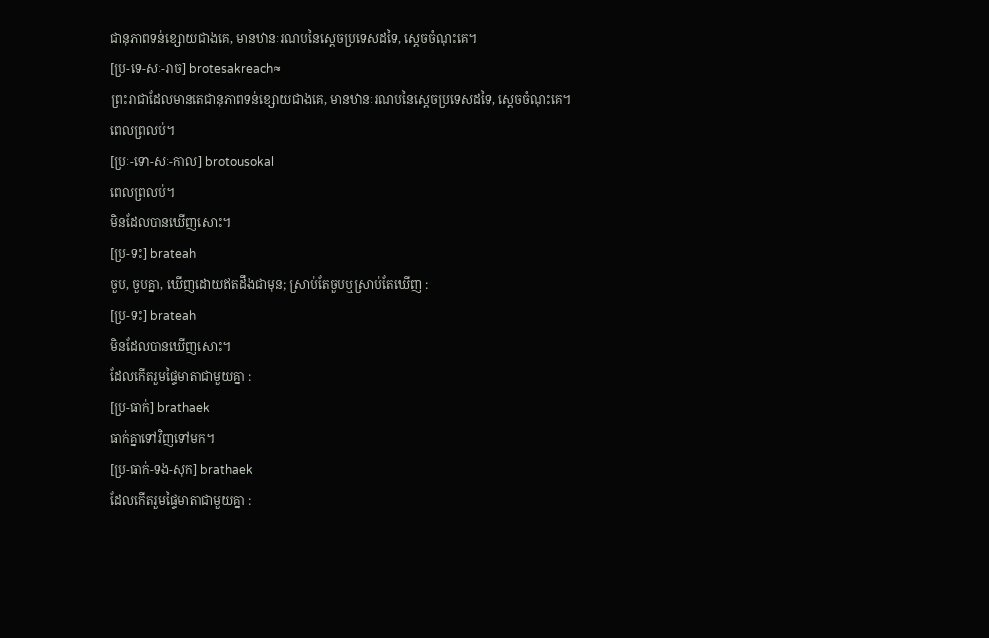ជានុភាពទន់ខ្សោយជាងគេ, មានឋានៈរណបនៃស្ដេចប្រទេសដទៃ, ស្ដេចចំណុះគេ។
[ប្រ-ទេ-សៈ-រាច] brotesakreach≈
ព្រះរាជាដែលមានតេជានុភាពទន់ខ្សោយជាងគេ, មានឋានៈរណបនៃស្ដេចប្រទេសដទៃ, ស្ដេចចំណុះគេ។
ពេលព្រលប់។
[ប្រៈ-ទោ-សៈ-កាល] brotousokal
ពេលព្រលប់។
មិនដែលបានឃើញសោះ។
[ប្រ-ទះ] brateah
ចួប, ចួបគ្នា, ឃើញដោយឥតដឹងជាមុន; ស្រាប់តែចួបឬស្រាប់តែឃើញ :
[ប្រ-ទះ] brateah
មិនដែលបានឃើញសោះ។
ដែលកើតរួមផ្ទៃមាតាជាមួយគ្នា :
[ប្រ-ធាក់] brathaek
ធាក់គ្នាទៅវិញទៅមក។
[ប្រ-ធាក់-ទង-សុក] brathaek
ដែលកើតរួមផ្ទៃមាតាជាមួយគ្នា :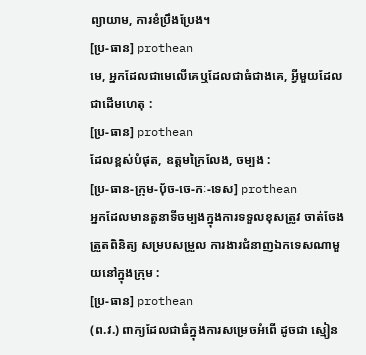ព្យាយាម, ការខំប្រឹងប្រែង។
[ប្រ-ធាន] prothean
មេ, អ្នកដែលជាមេលើគេឬដែលជាធំជាងគេ, អ្វីមួយដែលជាដើមហេតុ :
[ប្រ-ធាន] prothean
ដែលខ្ពស់បំផុត, ឧត្តមក្រៃលែង, ចម្បង :
[ប្រ-ធាន-ក្រុម-ប៉័ច-ចេ-កៈ-ទេស] prothean
អ្នកដែលមានតួនាទីចម្បងក្នុងការទទួលខុសត្រូវ ចាត់ចែង ត្រួតពិនិត្យ សម្របសម្រួល ការងារជំនាញឯកទេសណាមួយនៅក្នុងក្រុម :
[ប្រ-ធាន] prothean
(ព.វ.) ពាក្យដែលជាធំក្នុងការសម្រេចអំពើ ដូចជា ស្មៀន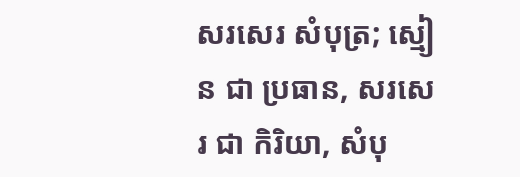សរសេរ សំបុត្រ; ស្មៀន ជា ប្រធាន, សរសេរ ជា កិរិយា, សំបុ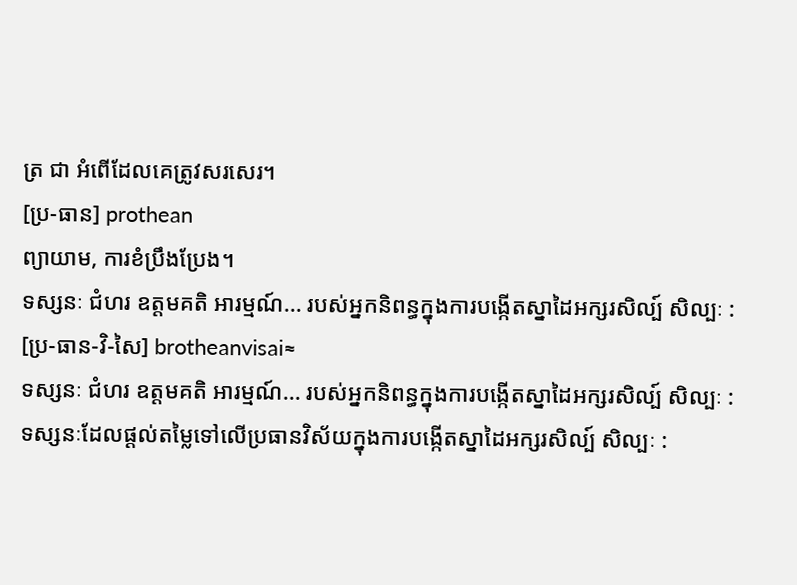ត្រ ជា អំពើដែលគេត្រូវសរសេរ។
[ប្រ-ធាន] prothean
ព្យាយាម, ការខំប្រឹងប្រែង។
ទស្សនៈ ជំហរ ឧត្តមគតិ អារម្មណ៍... របស់អ្នកនិពន្ធក្នុងការបង្កើតស្នាដៃអក្សរសិល្ប៍ សិល្បៈ :
[ប្រ-ធាន-វិ-សៃ] brotheanvisai≈
ទស្សនៈ ជំហរ ឧត្តមគតិ អារម្មណ៍... របស់អ្នកនិពន្ធក្នុងការបង្កើតស្នាដៃអក្សរសិល្ប៍ សិល្បៈ :
ទស្សនៈដែលផ្ដល់តម្លៃទៅលើប្រធានវិស័យក្នុងការបង្កើតស្នាដៃអក្សរសិល្ប៍ សិល្បៈ :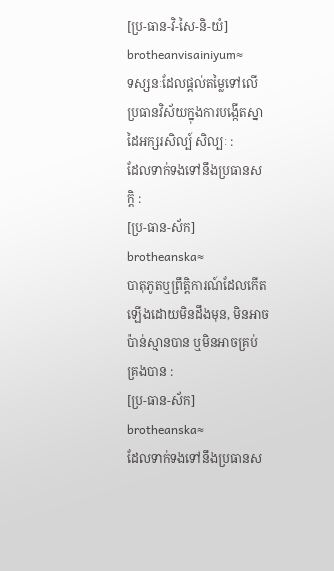[ប្រ-ធាន-វិ-សៃ-និ-យំ] brotheanvisainiyum≈
ទស្សនៈដែលផ្ដល់តម្លៃទៅលើប្រធានវិស័យក្នុងការបង្កើតស្នាដៃអក្សរសិល្ប៍ សិល្បៈ :
ដែលទាក់ទងទៅនឹងប្រធានសក្ដិ :
[ប្រ-ធាន-ស័ក] brotheanska≈
បាតុភូតឬព្រឹត្តិការណ៍ដែលកើតឡើងដោយមិនដឹងមុន, មិនអាចប៉ាន់ស្មានបាន ឬមិនអាចគ្រប់គ្រងបាន :
[ប្រ-ធាន-ស័ក] brotheanska≈
ដែលទាក់ទងទៅនឹងប្រធានស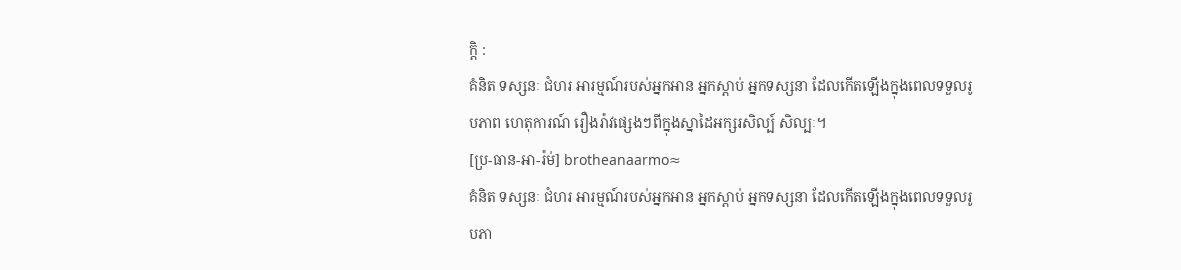ក្ដិ :
គំនិត ទស្សនៈ ជំហរ អារម្មណ៍របស់អ្នកអាន អ្នកស្ដាប់ អ្នកទស្សនា ដែលកើតឡើងក្នុងពេលទទួលរូបភាព ហេតុការណ៍ រឿងរ៉ាវផ្សេងៗពីក្នុងស្នាដៃអក្សរសិល្ប៍ សិល្បៈ។
[ប្រ-ធាន-អា-រ៉ម់] brotheanaarmo≈
គំនិត ទស្សនៈ ជំហរ អារម្មណ៍របស់អ្នកអាន អ្នកស្ដាប់ អ្នកទស្សនា ដែលកើតឡើងក្នុងពេលទទួលរូបភា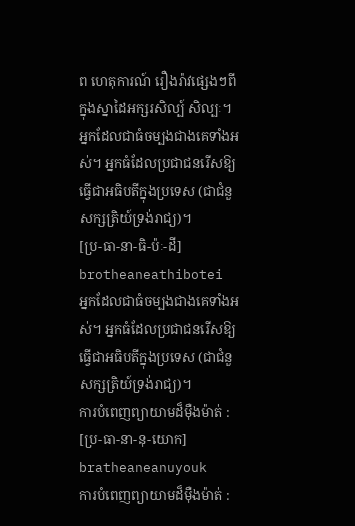ព ហេតុការណ៍ រឿងរ៉ាវផ្សេងៗពីក្នុងស្នាដៃអក្សរសិល្ប៍ សិល្បៈ។
អ្នកដែលជាធំចម្បងជាងគេទាំងអស់។ អ្នកធំដែលប្រជាជនរើសឱ្យធ្វើជាអធិបតីក្នុងប្រទេស (ជាជំនួសក្សត្រិយ៍ទ្រង់រាជ្យ)។
[ប្រ-ធា-នា-ធិ-ប៉ៈ-ដី] brotheaneathibotei
អ្នកដែលជាធំចម្បងជាងគេទាំងអស់។ អ្នកធំដែលប្រជាជនរើសឱ្យធ្វើជាអធិបតីក្នុងប្រទេស (ជាជំនួសក្សត្រិយ៍ទ្រង់រាជ្យ)។
ការបំពេញព្យាយាមដ៏ម៉ឺងម៉ាត់ :
[ប្រ-ធា-នា-នុ-យោក] bratheaneanuyouk
ការបំពេញព្យាយាមដ៏ម៉ឺងម៉ាត់ :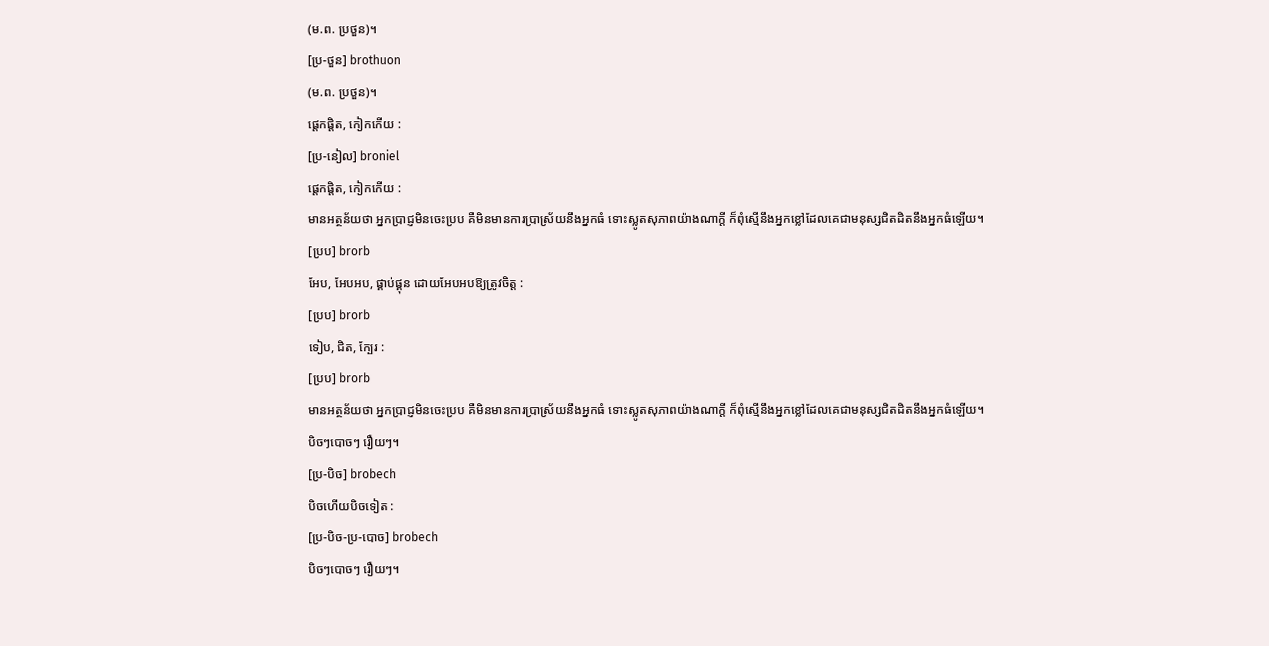(ម.ព. ប្រថួន)។
[ប្រ-ថួន] brothuon
(ម.ព. ប្រថួន)។
ផ្ដេកផ្ដិត, កៀកកើយ :
[ប្រ-នៀល] broniel
ផ្ដេកផ្ដិត, កៀកកើយ :
មានអត្ថន័យថា អ្នកប្រាជ្ញមិនចេះប្រប គឺមិនមានការប្រាស្រ័យនឹងអ្នកធំ ទោះស្លូតសុភាពយ៉ាងណាក្ដី ក៏ពុំស្មើនឹងអ្នកខ្លៅដែលគេជាមនុស្សជិតដិតនឹងអ្នកធំឡើយ។
[ប្រប] brorb
អែប, អែបអប, ផ្គាប់ផ្គុន ដោយអែបអបឱ្យត្រូវចិត្ត :
[ប្រប] brorb
ទៀប, ជិត, ក្បែរ :
[ប្រប] brorb
មានអត្ថន័យថា អ្នកប្រាជ្ញមិនចេះប្រប គឺមិនមានការប្រាស្រ័យនឹងអ្នកធំ ទោះស្លូតសុភាពយ៉ាងណាក្ដី ក៏ពុំស្មើនឹងអ្នកខ្លៅដែលគេជាមនុស្សជិតដិតនឹងអ្នកធំឡើយ។
បិចៗបោចៗ រឿយៗ។
[ប្រ-បិច] brobech
បិចហើយបិចទៀត :
[ប្រ-បិច-ប្រ-បោច] brobech
បិចៗបោចៗ រឿយៗ។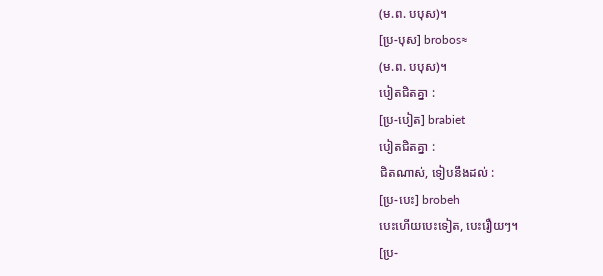(ម.ព. បបុស)។
[ប្រ-បុស] brobos≈
(ម.ព. បបុស)។
បៀតជិតគ្នា :
[ប្រ-បៀត] brabiet
បៀតជិតគ្នា :
ជិតណាស់, ទៀបនឹងដល់ :
[ប្រ-បេះ] brobeh
បេះហើយបេះទៀត, បេះរឿយៗ។
[ប្រ-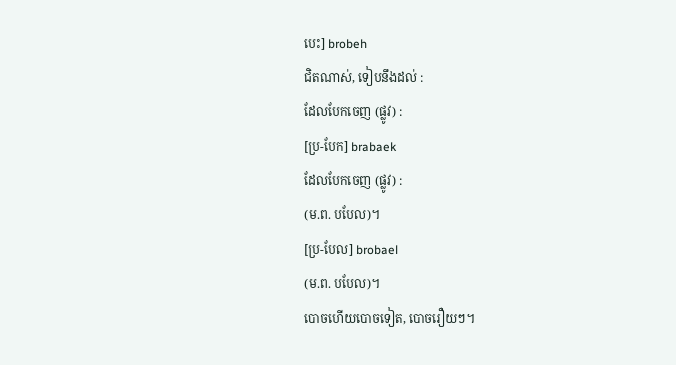បេះ] brobeh
ជិតណាស់, ទៀបនឹងដល់ :
ដែលបែកចេញ (ផ្លូវ) :
[ប្រ-បែក] brabaek
ដែលបែកចេញ (ផ្លូវ) :
(ម.ព. បបែល)។
[ប្រ-បែល] brobael
(ម.ព. បបែល)។
បោចហើយបោចទៀត, បោចរឿយៗ។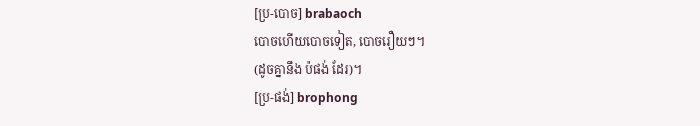[ប្រ-បោច] brabaoch
បោចហើយបោចទៀត, បោចរឿយៗ។
(ដូចគ្នានឹង ប៉ផង់ ដែរ)។
[ប្រ-ផង់] brophong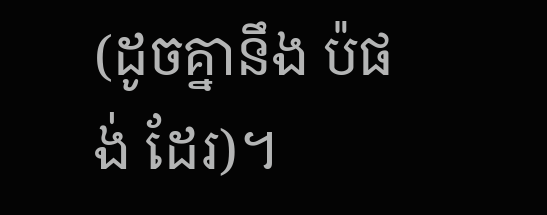(ដូចគ្នានឹង ប៉ផង់ ដែរ)។